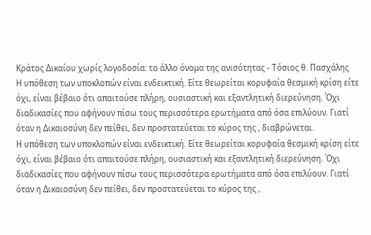Κράτος Δικαίου χωρίς λογοδοσία: το άλλο όνομα της ανισότητας - Τόσιος θ. Πασχάλης
Η υπόθεση των υποκλοπών είναι ενδεικτική. Είτε θεωρείται κορυφαία θεσμική κρίση είτε όχι, είναι βέβαιο ότι απαιτούσε πλήρη, ουσιαστική και εξαντλητική διερεύνηση. Όχι διαδικασίες που αφήνουν πίσω τους περισσότερα ερωτήματα από όσα επιλύουν. Γιατί όταν η Δικαιοσύνη δεν πείθει, δεν προστατεύεται το κύρος της , διαβρώνεται.
Η υπόθεση των υποκλοπών είναι ενδεικτική. Είτε θεωρείται κορυφαία θεσμική κρίση είτε όχι, είναι βέβαιο ότι απαιτούσε πλήρη, ουσιαστική και εξαντλητική διερεύνηση. Όχι διαδικασίες που αφήνουν πίσω τους περισσότερα ερωτήματα από όσα επιλύουν. Γιατί όταν η Δικαιοσύνη δεν πείθει, δεν προστατεύεται το κύρος της ,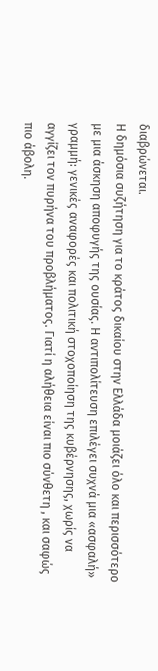διαβρώνεται.
Η δημόσια συζήτηση για το κράτος δικαίου στην Ελλάδα μοιάζει όλο και περισσότερο με μια άσκηση αποφυγής της ουσίας. Η αντιπολίτευση επιλέγει συχνά μια «ασφαλή» γραμμή: γενικές αναφορές και πολιτική στοχοποίηση της κυβέρνησης, χωρίς να αγγίζει τον πυρήνα του προβλήματος. Γιατί η αλήθεια είναι πιο σύνθετη , και σαφώς πιο άβολη.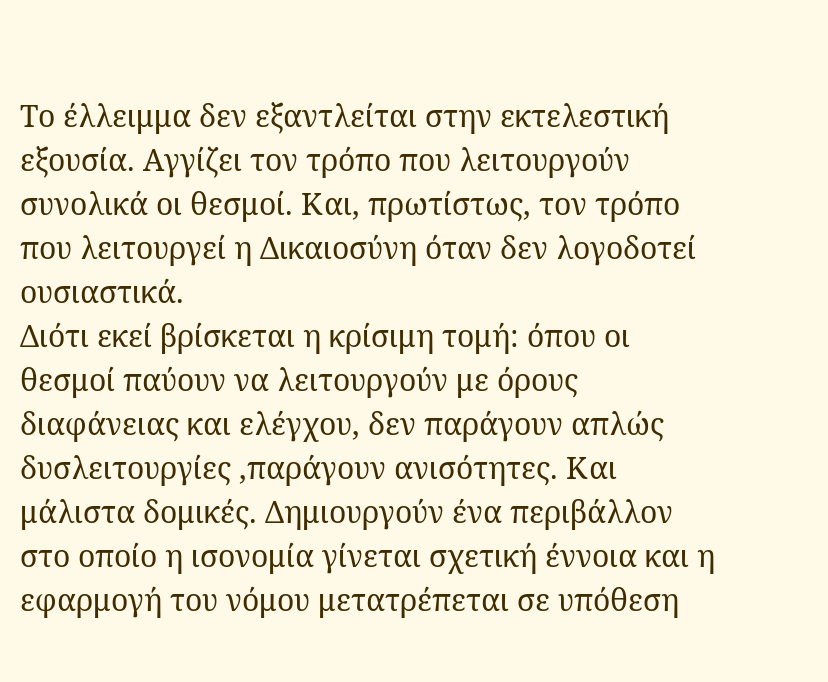Το έλλειμμα δεν εξαντλείται στην εκτελεστική εξουσία. Αγγίζει τον τρόπο που λειτουργούν συνολικά οι θεσμοί. Και, πρωτίστως, τον τρόπο που λειτουργεί η Δικαιοσύνη όταν δεν λογοδοτεί ουσιαστικά.
Διότι εκεί βρίσκεται η κρίσιμη τομή: όπου οι θεσμοί παύουν να λειτουργούν με όρους διαφάνειας και ελέγχου, δεν παράγουν απλώς δυσλειτουργίες ,παράγουν ανισότητες. Και μάλιστα δομικές. Δημιουργούν ένα περιβάλλον στο οποίο η ισονομία γίνεται σχετική έννοια και η εφαρμογή του νόμου μετατρέπεται σε υπόθεση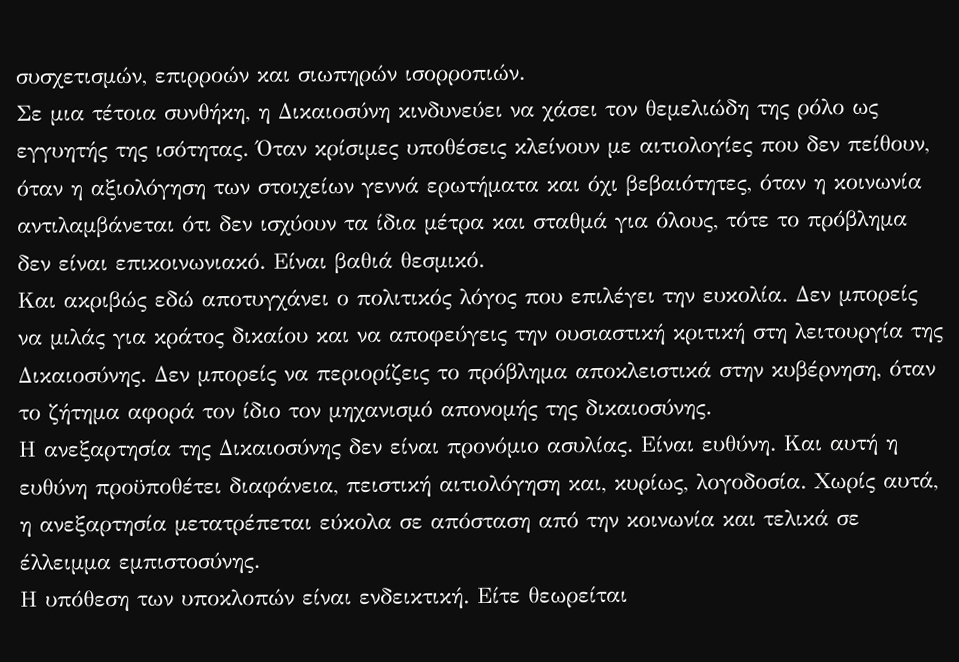συσχετισμών, επιρροών και σιωπηρών ισορροπιών.
Σε μια τέτοια συνθήκη, η Δικαιοσύνη κινδυνεύει να χάσει τον θεμελιώδη της ρόλο ως εγγυητής της ισότητας. Όταν κρίσιμες υποθέσεις κλείνουν με αιτιολογίες που δεν πείθουν, όταν η αξιολόγηση των στοιχείων γεννά ερωτήματα και όχι βεβαιότητες, όταν η κοινωνία αντιλαμβάνεται ότι δεν ισχύουν τα ίδια μέτρα και σταθμά για όλους, τότε το πρόβλημα δεν είναι επικοινωνιακό. Είναι βαθιά θεσμικό.
Και ακριβώς εδώ αποτυγχάνει ο πολιτικός λόγος που επιλέγει την ευκολία. Δεν μπορείς να μιλάς για κράτος δικαίου και να αποφεύγεις την ουσιαστική κριτική στη λειτουργία της Δικαιοσύνης. Δεν μπορείς να περιορίζεις το πρόβλημα αποκλειστικά στην κυβέρνηση, όταν το ζήτημα αφορά τον ίδιο τον μηχανισμό απονομής της δικαιοσύνης.
Η ανεξαρτησία της Δικαιοσύνης δεν είναι προνόμιο ασυλίας. Είναι ευθύνη. Και αυτή η ευθύνη προϋποθέτει διαφάνεια, πειστική αιτιολόγηση και, κυρίως, λογοδοσία. Χωρίς αυτά, η ανεξαρτησία μετατρέπεται εύκολα σε απόσταση από την κοινωνία και τελικά σε έλλειμμα εμπιστοσύνης.
Η υπόθεση των υποκλοπών είναι ενδεικτική. Είτε θεωρείται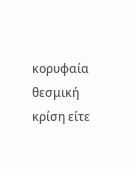κορυφαία θεσμική κρίση είτε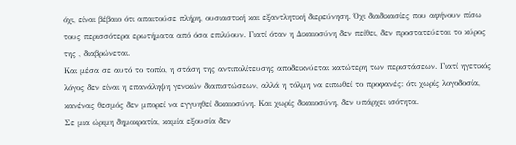όχι, είναι βέβαιο ότι απαιτούσε πλήρη, ουσιαστική και εξαντλητική διερεύνηση. Όχι διαδικασίες που αφήνουν πίσω τους περισσότερα ερωτήματα από όσα επιλύουν. Γιατί όταν η Δικαιοσύνη δεν πείθει, δεν προστατεύεται το κύρος της , διαβρώνεται.
Και μέσα σε αυτό το τοπίο, η στάση της αντιπολίτευσης αποδεικνύεται κατώτερη των περιστάσεων. Γιατί ηγετικός λόγος δεν είναι η επανάληψη γενικών διαπιστώσεων, αλλά η τόλμη να ειπωθεί το προφανές: ότι χωρίς λογοδοσία, κανένας θεσμός δεν μπορεί να εγγυηθεί δικαιοσύνη. Και χωρίς δικαιοσύνη, δεν υπάρχει ισότητα.
Σε μια ώριμη δημοκρατία, καμία εξουσία δεν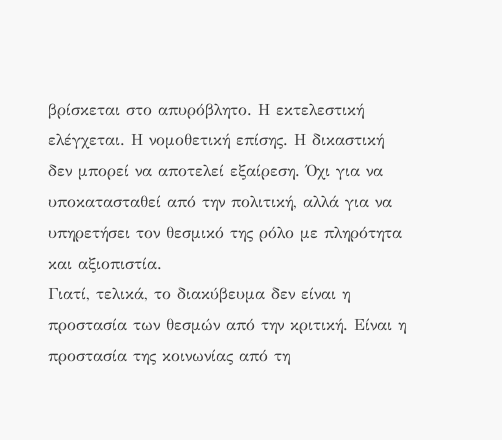βρίσκεται στο απυρόβλητο. Η εκτελεστική ελέγχεται. Η νομοθετική επίσης. Η δικαστική δεν μπορεί να αποτελεί εξαίρεση. Όχι για να υποκατασταθεί από την πολιτική, αλλά για να υπηρετήσει τον θεσμικό της ρόλο με πληρότητα και αξιοπιστία.
Γιατί, τελικά, το διακύβευμα δεν είναι η προστασία των θεσμών από την κριτική. Είναι η προστασία της κοινωνίας από τη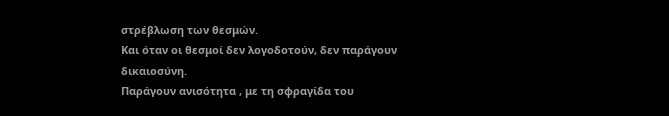στρέβλωση των θεσμών.
Και όταν οι θεσμοί δεν λογοδοτούν, δεν παράγουν δικαιοσύνη.
Παράγουν ανισότητα , με τη σφραγίδα του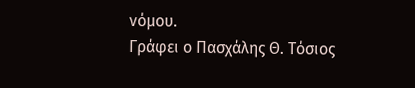νόμου.
Γράφει ο Πασχάλης Θ. Τόσιος